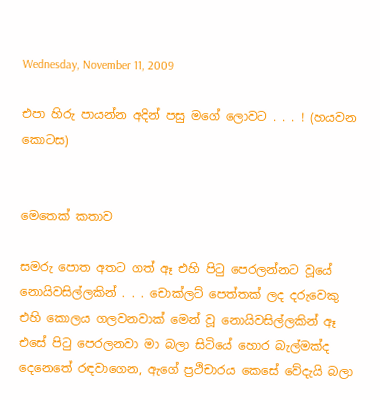Wednesday, November 11, 2009

එපා හිරු පායන්න අදින් පසු මගේ ලොවට . . . ! (හයවන කොටස)


මෙතෙක් කතාව

සමරු පොත අතට ගත් ඈ එහි පිටු පෙරලන්නට වූයේ නොයිවසිල්ලකින් . . . චොක්ලට් පෙත්තක් ලද දරුවෙකු එහි කොලය ගලවනවාක් මෙන් වූ නොයිවසිල්ලකින් ඈ එසේ පිටු පෙරලනවා මා බලා සිටියේ හොර බැල්මක්ද දෙනෙතේ රඳවාගෙන, ඇගේ ප්‍රථිචාරය කෙසේ වේදැයි බලා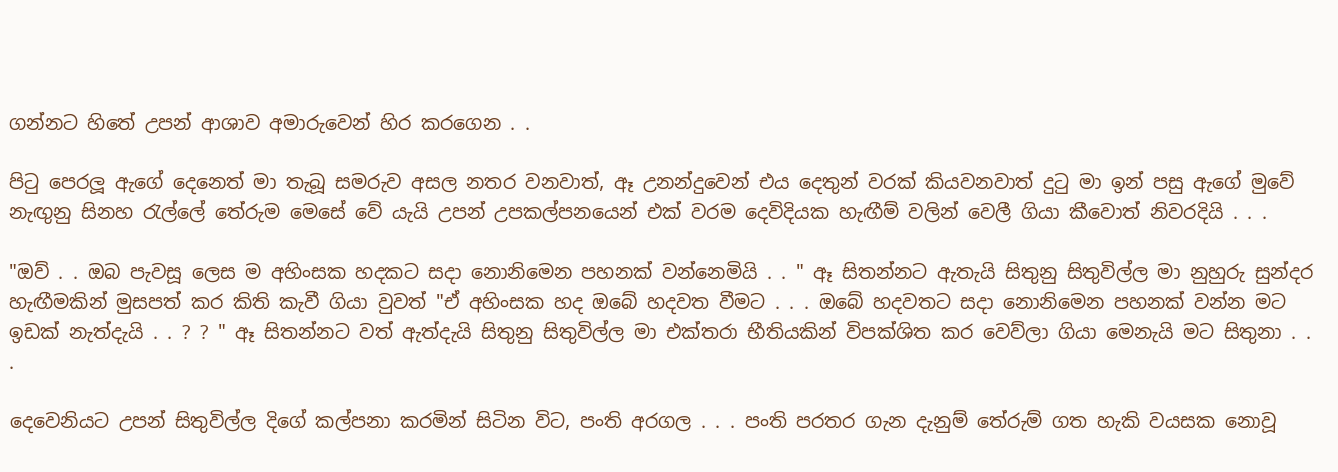ගන්නට හිතේ උපන් ආශාව අමාරුවෙන් හිර කරගෙන . .

පිටු පෙරලූ ඇගේ දෙනෙත් මා තැබූ සමරුව අසල නතර වනවාත්, ඈ උනන්දුවෙන් එය දෙතුන් වරක් කියවනවාත් දුටු මා ඉන් පසු ඇගේ මුවේ නැඟුනු සිනහ රැල්ලේ තේරුම මෙසේ වේ යැයි උපන් උපකල්පනයෙන් එක් වරම දෙවිදියක හැඟීම් වලින් වෙලී ගියා කීවොත් නිවරදියි . . .

"ඔව් . . ඔබ පැවසූ ලෙස ම අහිංසක හදකට සදා නොනිමෙන පහනක් වන්නෙමියි . . " ඈ සිතන්නට ඇතැයි සිතුනු සිතුවිල්ල මා නුහුරු සුන්දර හැඟීමකින් මුසපත් කර කිති කැවී ගියා වුවත් "ඒ අහිංසක හද ඔබේ හදවත වීමට . . . ඔබේ හදවතට සදා නොනිමෙන පහනක් වන්න මට ඉඩක් නැත්දැයි . . ? ? " ඈ සිතන්නට වත් ඇත්දැයි සිතුනු සිතුවිල්ල මා එක්තරා භීතියකින් විපක්ශිත කර වෙව්ලා ගියා මෙනැයි මට සිතුනා . . .

දෙවෙනියට උපන් සිතුවිල්ල දිගේ කල්පනා කරමින් සිටින විට, පංති අරගල . . . පංති පරතර ගැන දැනුම් තේරුම් ගත හැකි වයසක නොවූ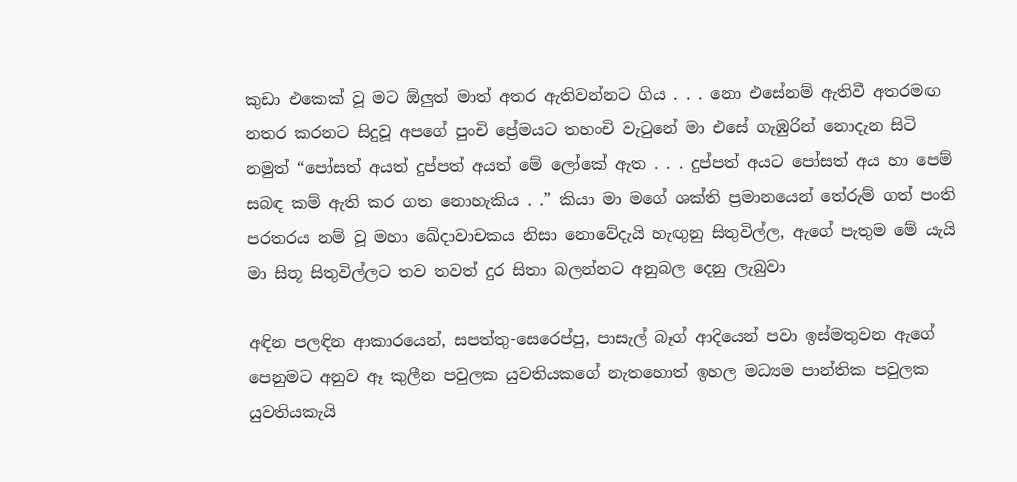කුඩා එකෙක් වූ මට ඕලුත් මාත් අතර ඇතිවන්නට ගිය . . . නො එසේනම් ඇතිවී අතරමඟ නතර කරනට සිදුවූ අපගේ පුංචි ප්‍රේමයට තහංචි වැටුනේ මා එසේ ගැඹුරින් නොදැන සිටි නමුත් “පෝසත් අයත් දුප්පත් අයත් මේ ලෝකේ ඇත . . . දුප්පත් අයට පෝසත් අය හා පෙම් සබඳ කම් ඇති කර ගත නොහැකිය . .” කියා මා මගේ ශක්ති ප්‍රමානයෙන් තේරුම් ගත් පංති පරතරය නම් වූ මහා ඛේදාවාචකය නිසා නොවේදැයි හැඟුනු සිතුවිල්ල, ඇගේ පැතුම මේ යැයි මා සිතූ සිතුවිල්ලට තව තවත් දුර සිතා බලන්නට අනුබල දෙනු ලැබුවා

අඳින පලඳින ආකාරයෙන්, සපත්තු-සෙරෙප්පු, පාසැල් බෑග් ආදියෙන් පවා ඉස්මතුවන ඇගේ පෙනුමට අනුව ඈ කුලීන පවුලක යුවතියකගේ නැතහොත් ඉහල මධ්‍යම පාන්තික පවුලක යුවතියකැයි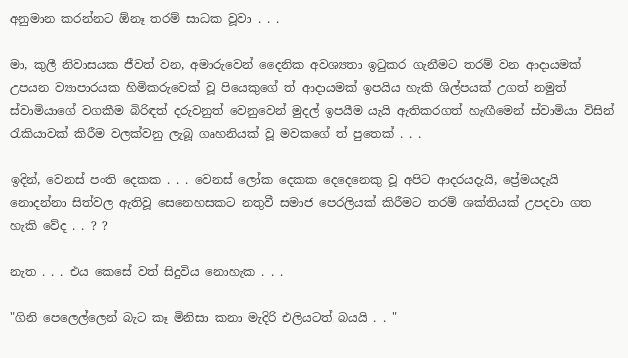අනුමාන කරන්නට ඕනෑ තරම් සාධක වූවා . . .

මා, කුලී නිවාසයක ජීවත් වන, අමාරුවෙන් දෛනික අවශ්‍යතා ඉටුකර ගැනීමට තරම් වන ආදායමක් උපයන ව්‍යාපාරයක හිමිකරුවෙක් වූ පියෙකුගේ ත් ආදායමක් ඉපයිය හැකි ශිල්පයක් උගත් නමුත් ස්වාමියාගේ වගකීම බිරිඳත් දරුවනුත් වෙනුවෙන් මුදල් ඉපයීම යැයි ඇතිකරගත් හැඟීමෙන් ස්වාමියා විසින් රැකියාවක් කිරීම වලක්වනු ලැබූ ගෘහනියක් වූ මවකගේ ත් පුතෙක් . . .

ඉදින්, වෙනස් පංති දෙකක . . . වෙනස් ලෝක දෙකක දෙදෙනෙකු වූ අපිට ආදරයදැයි, ප්‍රේමයදැයි නොදන්නා සිත්වල ඇතිවූ සෙනෙහසකට නතුවී සමාජ පෙරලියක් කිරීමට තරම් ශක්තියක් උපදවා ගත හැකි වේද . . ? ?

නැත . . . එය කෙසේ වත් සිදුවිය නොහැක . . .

"ගිනි පෙලෙල්ලෙන් බැට කෑ මිනිසා කනා මැදිරි එලියටත් බයයි . . "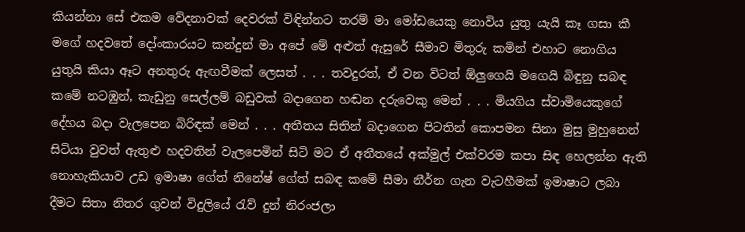කියන්නා සේ එකම වේදනාවක් දෙවරක් විඳින්නට තරම් මා මෝඩයෙකු නොවිය යුතු යැයි කෑ ගසා කී මගේ හදවතේ දෝංකාරයට කන්දුන් මා අපේ මේ අළුත් ඇසුරේ සීමාව මිතුරු කමින් එහාට නොගිය යුතුයි කියා ඈට අනතුරු ඇඟවීමක් ලෙසත් . . . තවදුරත්, ඒ වන විටත් ඕලුගෙයි මගෙයි බිඳුනු සබඳ කමේ නටඹුන්, කැඩුනු සෙල්ලම් බඩුවක් බදාගෙන හඬන දරුවෙකු මෙන් . . . මියගිය ස්වාමියෙකුගේ දේහය බදා වැලපෙන බිරිඳක් මෙන් . . . අතීතය සිතින් බදාගෙන පිටතින් කොපමන සිනා මුසු මුහුනෙන් සිටියා වුවත් ඇතුළු හදවතින් වැලපෙමින් සිටි මට ඒ අතීතයේ අක්මුල් එක්වරම කපා සිඳ හෙලන්න ඇති නොහැකියාව උඩ ඉමාෂා ගේත් නිනේෂ් ගේත් සබඳ කමේ සීමා නීර්න ගැන වැටහීමක් ඉමාෂාට ලබා දීමට සිතා නිතර ගුවන් විදුලියේ රැව් දුන් නිරංජලා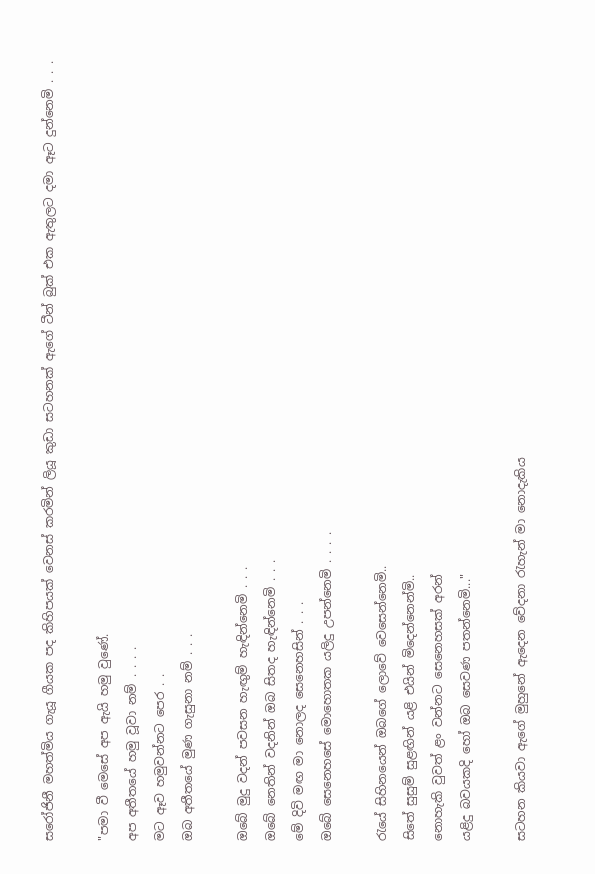සරෝජිනී මහත්මිය ගැයූ ගීයක පද කිහිපයක් වෙනස් කරමින් ලියූ කුඩා සටහනක් ඇගේ ටීන් බුක් එක ඇතුලට දමා ඈට දුන්නෙමි . . .

"පමා වී මෙසේ අප ඇයි හමු වුණේ.
අප අතීතයේ හමු වූවා නම් . . . .
මට ඈව හමුවන්නට පෙර . .
ඔබ අතීතයේ මුණ ගැසුනා නම් . . .

ඔබේ මුදු වදන් පවසන හැඟුම් හැඳින්නෙමි . . .
ඔබේ නෙතින් වදනින් ඔබ සිතද හැඳින්නෙමි . . .
මේ දිවි මඟ මා නොලද සෙනෙහසින් . . .
ඔබේ සෙනෙහසේ මොහොතක යලිදු උපන්නෙමි . . . .

රැයේ සිහිනයෙන් ඔබගේ ලොවේ වෙසෙන්නෙමි..
සිතේ සුසුම් සුළඟින් යළි එයින් මිදෙන්නෙන්මි..
නොහැකි වුවත් ළං වන්නට සෙනෙහසක් අරන්
යළිදු බවයකදි හෝ ඔබ සෙවණ පතන්නෙමි..."

සටහන කියවා ඇගේ මුහුනේ ඇදෙන වේදනා රැහැන් මා නොදැකිය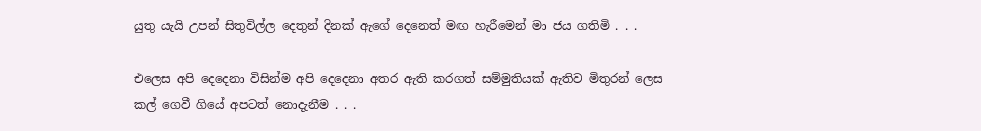යුතු යැයි උපන් සිතුවිල්ල දෙතුන් දිනක් ඇගේ දෙනෙත් මඟ හැරීමෙන් මා ජය ගතිමි . . .

එලෙස අපි දෙදෙනා විසින්ම අපි දෙදෙනා අතර ඇති කරගත් සම්මුතියක් ඇතිව මිතුරන් ලෙස කල් ගෙවී ගියේ අපටත් නොදැනීම . . .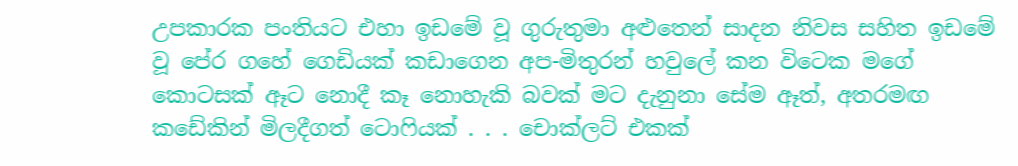උපකාරක පංතියට එහා ඉඩමේ වූ ගුරුතුමා අළුතෙන් සාදන නිවස සහිත ඉඩමේ වූ පේර ගහේ ගෙඩියක් කඩාගෙන අප-මිතුරන් හවුලේ කන විටෙක මගේ කොටසක් ඈට නොදී කෑ නොහැකි බවක් මට දැනුනා සේම ඈත්, අතරමඟ කඩේකින් මිලදීගත් ටොෆියක් . . . චොක්ලට් එකක්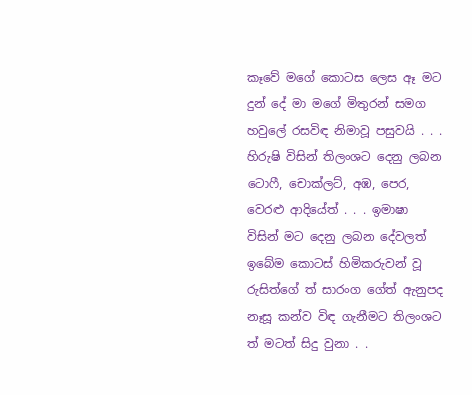කෑවේ මගේ කොටස ලෙස ඈ මට දුන් දේ මා මගේ මිතුරන් සමග හවුලේ රසවිඳ නිමාවූ පසුවයි . . . හිරුෂි විසින් තිලංශට දෙනු ලබන ටොෆී, චොක්ලට්, අඹ, පෙර, වෙරළු ආදියේත් . . . ඉමාෂා විසින් මට දෙනු ලබන දේවලත් ඉබේම කොටස් හිමිකරුවන් වූ රුසිත්ගේ ත් සාරංග ගේත් ඇනුපද නෑසූ කන්ව විඳ ගැනීමට තිලංශට ත් මටත් සිදු වුනා . .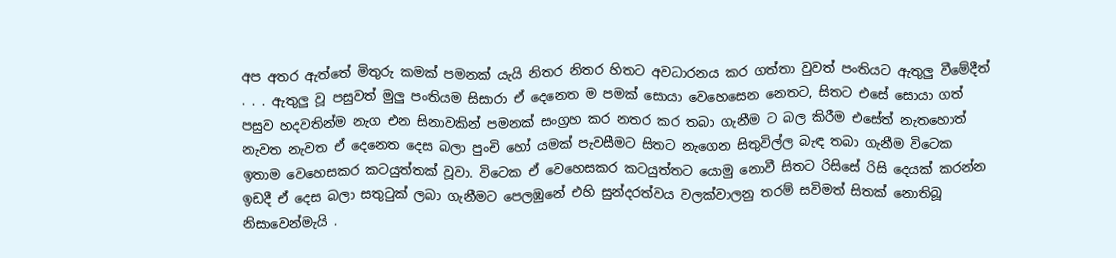අප අතර ඇත්තේ මිතුරු කමක් පමනක් යැයි නිතර නිතර හිතට අවධාරනය කර ගත්තා වුවත් පංතියට ඇතුලු වීමේදීත් . . . ඇතුලු වූ පසුවත් මුලු පංතියම සිසාරා ඒ දෙනෙත ම පමක් සොයා වෙහෙසෙන නෙතට, සිතට එසේ සොයා ගත් පසුව හදවතින්ම නැග එන සිනාවකින් පමනක් සංග්‍රහ කර නතර කර තබා ගැනීම ට බල කිරීම එසේත් නැතහොත් නැවත නැවත ඒ දෙනෙත දෙස බලා පුංචි හෝ යමක් පැවසීමට සිතට නැගෙන සිතුවිල්ල බැඳ තබා ගැනීම විටෙක ඉතාම වෙහෙසකර කටයුත්තක් වූවා. විටෙක ඒ වෙහෙසකර කටයුත්තට යොමු නොවී සිතට රිසිසේ රිසි දෙයක් කරන්න ඉඩදී ඒ දෙස බලා සතුටුක් ලබා ගැනීමට පෙලඹුනේ එහි සුන්දරත්වය වලක්වාලනු තරම් සවිමත් සිතක් නොතිබූ නිසාවෙන්මැයි .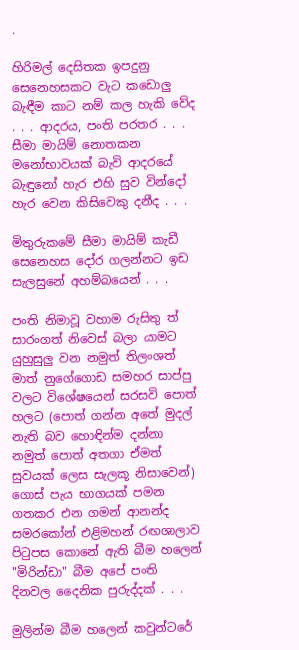.

හිරිමල් දෙසිතක ඉපදුනු සෙනෙහසකට වැට කඩොලු බැඳීම කාට නම් කල හැකි වේද . . . ආදරය, පංති පරතර . . . සීමා මායිම් නොතකන මනෝභාවයක් බැවි ආදරයේ බැඳුනෝ හැර එහි සුව වින්දෝ හැර වෙන කිසිවෙකු දනීද . . .

මිතුරුකමේ සීමා මායිම් කැඩී සෙනෙහස දෝර ගලන්නට ඉඩ සැලසුනේ අහම්බයෙන් . . .

පංති නිමාවූ වහාම රුසිතු ත් සාරංගත් නිවෙස් බලා යාමට යුහුසුලු වන නමුත් තිලංශත් මාත් නුගේගොඩ සමහර සාප්පු වලට විශේෂයෙන් සරසවි පොත් හලට (පොත් ගන්න අතේ මුදල් නැති බව හොඳින්ම දන්නා නමුත් පොත් අතගා ඒමත් සුවයක් ලෙස සැලකූ නිසාවෙන්) ගොස් පැය භාගයක් පමන ගතකර එන ගමන් ආනන්ද සමරකෝන් එළිමහන් රඟශාලාව පිටුපස කොනේ ඇති බීම හලෙන් "මිරින්ඩා" බීම අපේ පංති දිනවල දෛනික පුරුද්දක් . . .

මුලින්ම බීම හලෙන් කවුන්ටරේ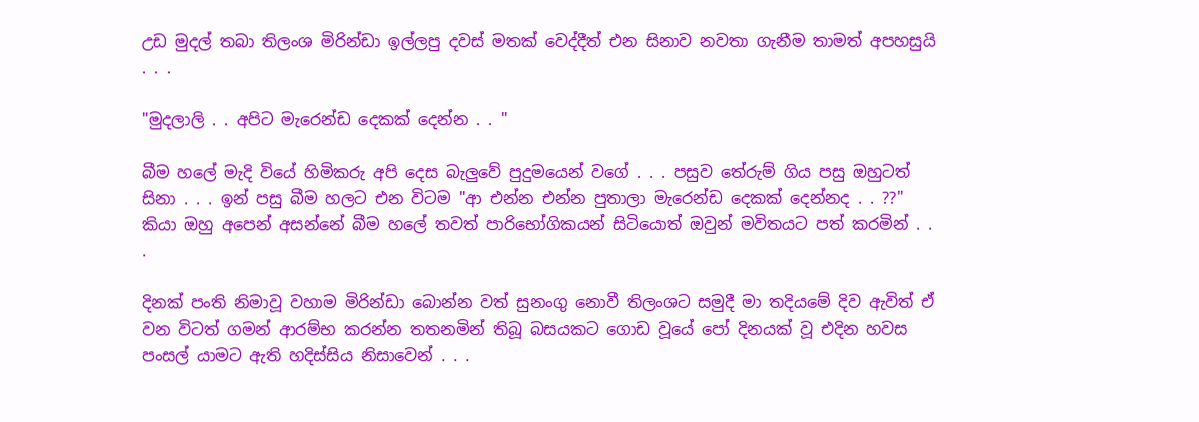උඩ මුදල් තබා තිලංශ මිරින්ඩා ඉල්ලපු දවස් මතක් වෙද්දීත් එන සිනාව නවතා ගැනීම තාමත් අපහසුයි . . .

"මුදලාලි . . අපිට මැරෙන්ඩ දෙකක් දෙන්න . . "

බීම හලේ මැදි වියේ හිමිකරු අපි දෙස බැලුවේ පුදුමයෙන් වගේ . . . පසුව තේරුම් ගිය පසු ඔහුටත් සිනා . . . ඉන් පසු බීම හලට එන විටම "ආ එන්න එන්න පුතාලා මැරෙන්ඩ දෙකක් දෙන්නද . . ??" කියා ඔහු අපෙන් අසන්නේ බීම හලේ තවත් පාරිභෝගිකයන් සිටියොත් ඔවුන් මවිතයට පත් කරමින් . . .

දිනක් පංති නිමාවූ වහාම මිරින්ඩා බොන්න වත් සුනංගු නොවී තිලංශට සමුදී මා තදියමේ දිව ඇවිත් ඒ වන විටත් ගමන් ආරම්භ කරන්න තතනමින් තිබූ බසයකට ගොඩ වූයේ පෝ දිනයක් වූ එදින හවස පංසල් යාමට ඇති හදිස්සිය නිසාවෙන් . . .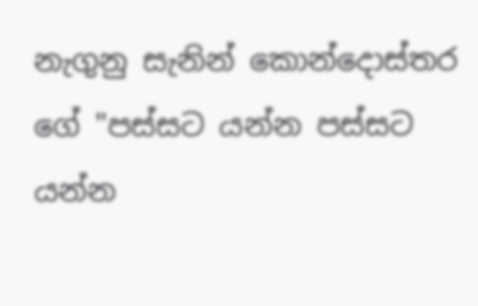නැගුනු සැනින් කොන්දොස්තර ගේ "පස්සට යන්න පස්සට යන්න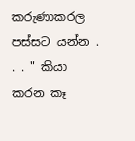කරුණාකරල පස්සට යන්න . . . " කියා කරන කෑ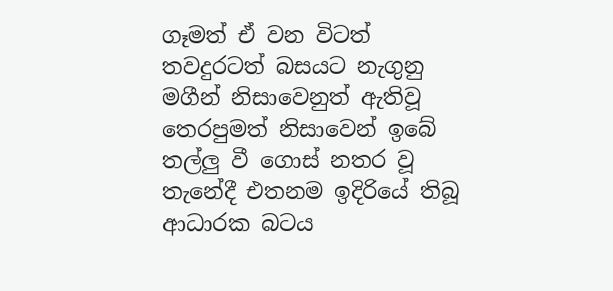ගෑමත් ඒ වන විටත් තවදුරටත් බසයට නැගුනු මගීන් නිසාවෙනුත් ඇතිවූ තෙරපුමත් නිසාවෙන් ඉබේ තල්ලු වී ගොස් නතර වූ තැනේදී එතනම ඉදිරියේ තිබූ ආධාරක බටය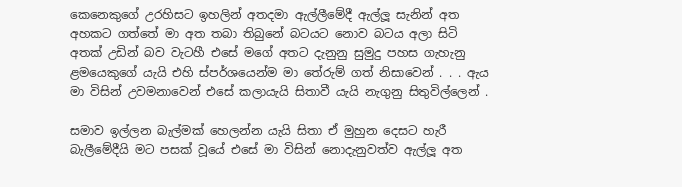කෙනෙකුගේ උරහිසට ඉහලින් අතදමා ඇල්ලීමේදී ඇල්ලූ සැනින් අත අහකට ගත්තේ මා අත තබා තිබුනේ බටයට නොව බටය අලා සිටි අතක් උඩින් බව වැටහී එසේ මගේ අතට දැනුනු සුමුදු පහස ගැහැනු ළමයෙකුගේ යැයි එහි ස්පර්ශයෙන්ම මා තේරුම් ගත් නිසාවෙන් . . . ඇය මා විසින් උවමනාවෙන් එසේ කලායැයි සිතාවී යැයි නැගුනු සිතුවිල්ලෙන් .

සමාව ඉල්ලන බැල්මක් හෙලන්න යැයි සිතා ඒ මුහුන දෙසට හැරී බැලීමේදීයි මට පසක් වූයේ එසේ මා විසින් නොදැනුවත්ව ඇල්ලූ අත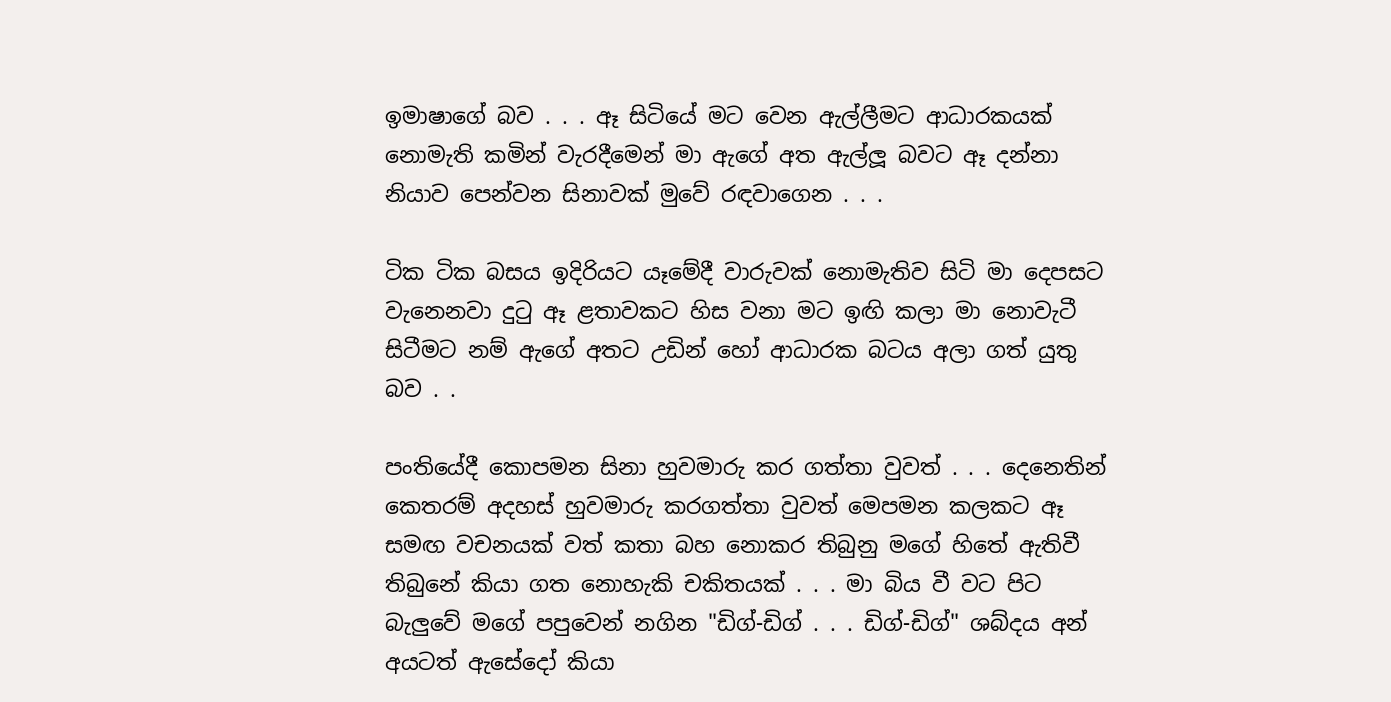ඉමාෂාගේ බව . . . ඈ සිටියේ මට වෙන ඇල්ලීමට ආධාරකයක් නොමැති කමින් වැරදීමෙන් මා ඇගේ අත ඇල්ලූ බවට ඈ දන්නා නියාව පෙන්වන සිනාවක් මුවේ රඳවාගෙන . . .

ටික ටික බසය ඉදිරියට යෑමේදී වාරුවක් නොමැතිව සිටි මා දෙපසට වැනෙනවා දුටු ඈ ළතාවකට හිස වනා මට ඉඟි කලා මා නොවැටී සිටීමට නම් ඇගේ අතට උඩින් හෝ ආධාරක බටය අලා ගත් යුතු බව . .

පංතියේදී කොපමන සිනා හුවමාරු කර ගත්තා වුවත් . . . දෙනෙතින් කෙතරම් අදහස් හුවමාරු කරගත්තා වුවත් මෙපමන කලකට ඈ සමඟ වචනයක් වත් කතා බහ නොකර තිබුනු මගේ හිතේ ඇතිවී තිබුනේ කියා ගත නොහැකි චකිතයක් . . . මා බිය වී වට පිට බැලුවේ මගේ පපුවෙන් නගින "ඩිග්-ඩිග් . . . ඩිග්-ඩිග්" ශබ්දය අන් අයටත් ඇසේදෝ කියා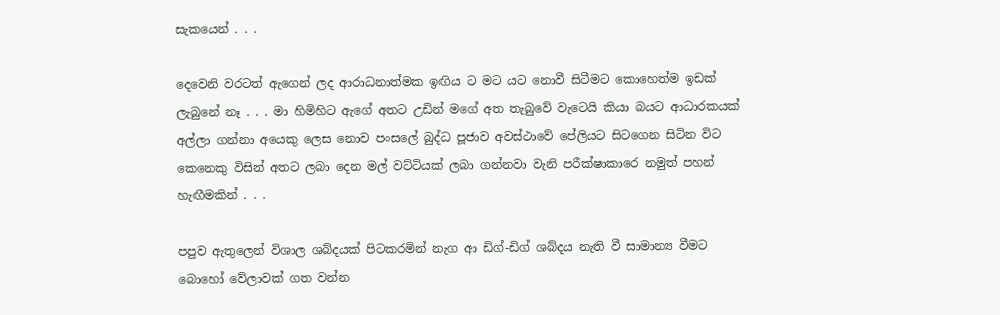සැකයෙන් . . .

දෙවෙනි වරටත් ඇගෙන් ලද ආරාධනාත්මක ඉඟිය ට මට යට නොවී සිටීමට කොහෙත්ම ඉඩක් ලැබුනේ නෑ . . . මා හිමිහිට ඇගේ අතට උඩින් මගේ අත තැබුවේ වැටෙයි කියා බයට ආධාරකයක් අල්ලා ගන්නා අයෙකු ලෙස නොව පංසලේ බුද්ධ පූජාව අවස්ථාවේ පේලියට සිටගෙන සිටින විට කෙනෙකු විසින් අතට ලබා දෙන මල් වට්ටියක් ලබා ගන්නවා වැනි පරීක්ෂාකාරෙ නමුත් පහන් හැඟීමකින් . . .

පපුව ඇතුලෙන් විශාල ශබ්දයක් පිටකරමින් නැග ආ ඩිග්-ඩිග් ශබ්දය නැති වී සාමාන්‍ය වීමට බොහෝ වේලාවක් ගත වන්න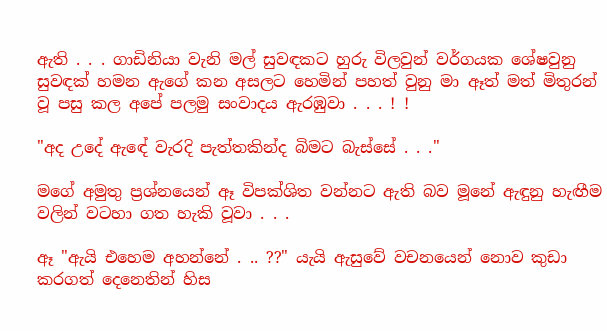ඇති . . . ගාඩිනියා වැනි මල් සුවඳකට හුරු විලවුන් වර්ගයක ශේෂවුනු සුවඳක් හමන ඇගේ කන අසලට හෙමින් පහත් වුනු මා ඈත් මත් මිතුරන් වූ පසු කල අපේ පලමු සංවාදය ඇරඹුවා . . . ! !

"අද උදේ ඇඳේ වැරදි පැත්තකින්ද බිමට බැස්සේ . . ."

මගේ අමුතු ප්‍රශ්නයෙන් ඈ විපක්ශිත වන්නට ඇති බව මූනේ ඇඳුනු හැඟීම වලින් වටහා ගත හැකි වූවා . . .

ඈ "ඇයි එහෙම අහන්නේ . .. ??" යැයි ඇසුවේ වචනයෙන් නොව කුඩා කරගත් දෙනෙතින් හිස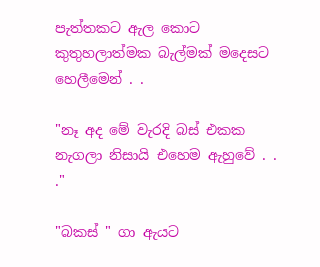පැත්තකට ඇල කොට කුතුහලාත්මක බැල්මක් මදෙසට හෙලීමෙන් . .

"නෑ අද මේ වැරදි බස් එකක නැගලා නිසායි එහෙම ඇහුවේ . . ."

"බකස් " ගා ඇයට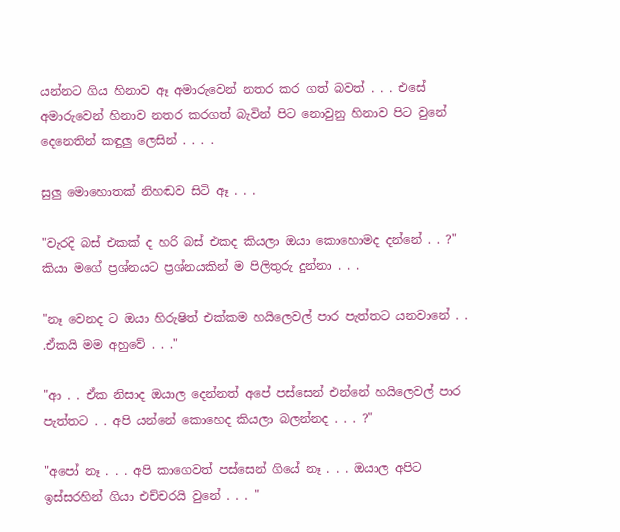යන්නට ගිය හිනාව ඈ අමාරුවෙන් නතර කර ගත් බවත් . . . එසේ අමාරුවෙන් හිනාව නතර කරගත් බැවින් පිට නොවුනු හිනාව පිට වුනේ දෙනෙතින් කඳුලු ලෙසින් . . . .

සුලු මොහොතක් නිහඬව සිටි ඈ . . .

"වැරදි බස් එකක් ද හරි බස් එකද කියලා ඔයා කොහොමද දන්නේ . . ?" කියා මගේ ප්‍රශ්නයට ප්‍රශ්නයකින් ම පිලිතුරු දුන්නා . . .

"නෑ වෙනද ට ඔයා හිරුෂිත් එක්කම හයිලෙවල් පාර පැත්තට යනවානේ . . .ඒකයි මම අහුවේ . . ."

"ආ . . ඒක නිසාද ඔයාල දෙන්නත් අපේ පස්සෙන් එන්නේ හයිලෙවල් පාර පැත්තට . . අපි යන්නේ කොහෙද කියලා බලන්නද . . . ?"

"අපෝ නෑ . . . අපි කාගෙවත් පස්සෙන් ගියේ නෑ . . . ඔයාල අපිට ඉස්සරහින් ගියා එච්චරයි වුනේ . . . "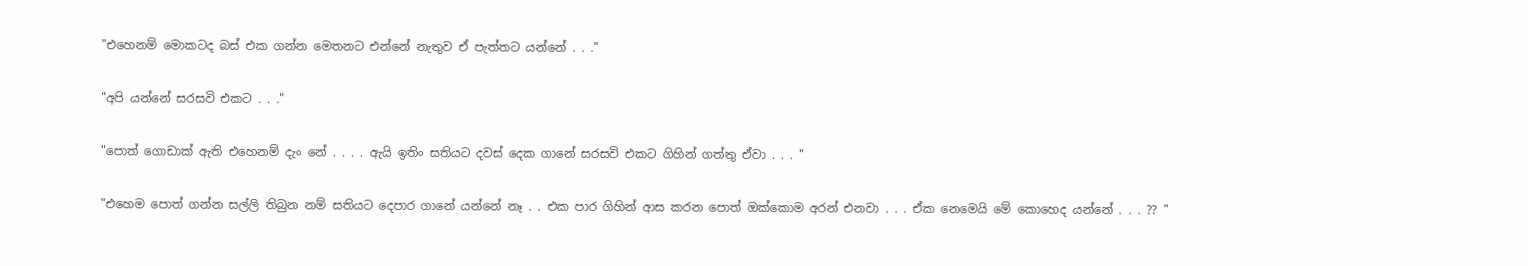"එහෙනම් මොකටද බස් එක ගන්න මෙතනට එන්නේ නැතුව ඒ පැත්තට යන්නේ . . ."

"අපි යන්නේ සරසවි එකට . . ."

"පොත් ගොඩාක් ඇති එහෙනම් දැං නේ . . . . ඇයි ඉතිං සතියට දවස් දෙක ගානේ සරසවි එකට ගිහින් ගත්තු ඒවා . . . "

"එහෙම පොත් ගන්න සල්ලි තිබුන නම් සතියට දෙපාර ගානේ යන්නේ නෑ . . එක පාර ගිහින් ආස කරන පොත් ඔක්කොම අරන් එනවා . . . ඒක නෙමෙයි මේ කොහෙද යන්නේ . . . ?? "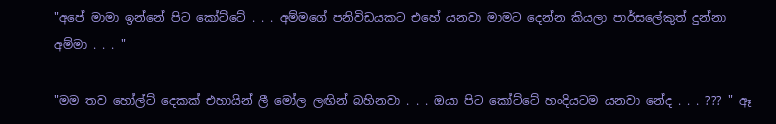"අපේ මාමා ඉන්නේ පිට කෝට්ටේ . . . අම්මගේ පනිවිඩයකට එහේ යනවා මාමට දෙන්න කියලා පාර්සලේකුත් දුන්නා අම්මා . . . "

"මම තව හෝල්ට් දෙකක් එහායින් ලී මෝල ලඟින් බහිනවා . . . ඔයා පිට කෝට්ටේ හංදියටම යනවා නේද . . . ??? " ඈ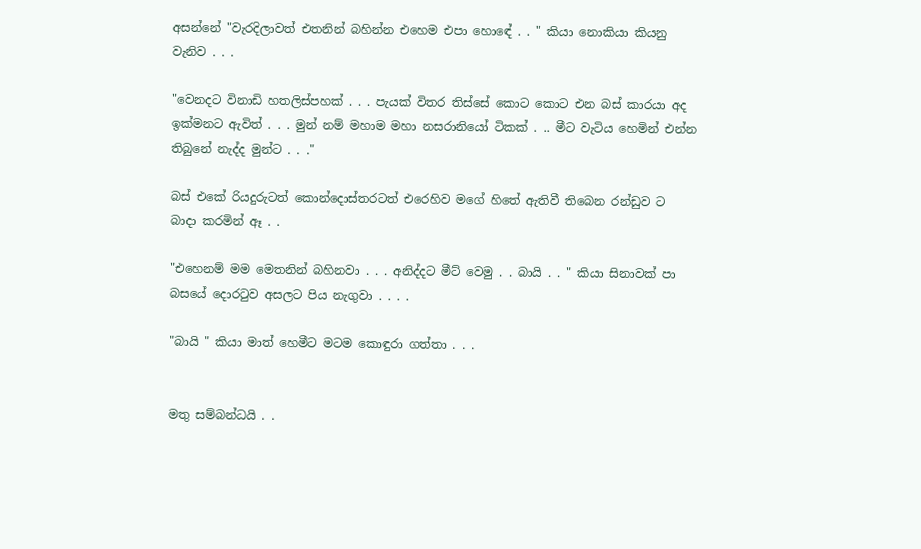අසන්නේ "වැරදිලාවත් එතනින් බහින්න එහෙම එපා හොඳේ . . " කියා නොකියා කියනු වැනිව . . .

"වෙනදට විනාඩි හතලිස්පහක් . . . පැයක් විතර තිස්සේ කොට කොට එන බස් කාරයා අද ඉක්මනට ඇවිත් . . . මුන් නම් මහාම මහා නසරානියෝ ටිකක් . .. මීට වැටිය හෙමින් එන්න තිබුනේ නැද්ද මුන්ට . . ."

බස් එකේ රියදුරුටත් කොන්දොස්තරටත් එරෙහිව මගේ හිතේ ඇතිවී තිබෙන රන්ඩුව ට බාදා කරමින් ඈ . .

"එහෙනම් මම මෙතනින් බහිනවා . . . අනිද්දට මීට් වෙමු . . බායි . . " කියා සිනාවක් පා බසයේ දොරටුව අසලට පිය නැගුවා . . . .

"බායි " කියා මාත් හෙමීට මටම කොඳුරා ගත්තා . . .


මතු සම්බන්ධයි . .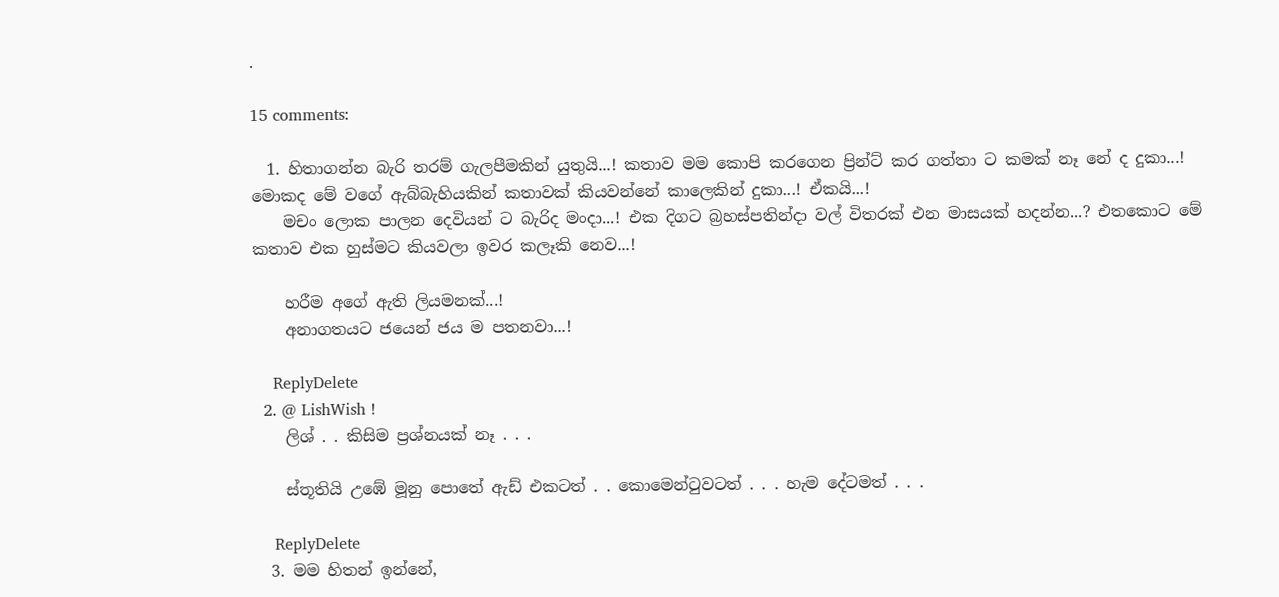.

15 comments:

  1. හිතාගන්න බැරි තරම් ගැලපීමකින් යුතුයි...! කතාව මම කොපි කරගෙන ප්‍රින්ට් කර ගත්තා ට කමක් නෑ නේ ද දුකා...! මොකද මේ වගේ ඇබ්බැහියකින් කතාවක් කියවන්නේ කාලෙකින් දුකා...! ඒකයි...!
    මචං ලොක පාලන දෙවියන් ට බැරිද මංදා...! එක දිගට බ්‍රහස්පතින්දා වල් විතරක් එන මාසයක් හදන්න...? එතකොට මේ කතාව එක හුස්මට කියවලා ඉවර කලෑකි නෙව...!

    හරීම අගේ ඇති ලියමනක්...!
    අනාගතයට ජයෙන් ජය ම පතනවා...!

    ReplyDelete
  2. @ LishWish !
    ලිශ් . . කිසිම ප්‍රශ්නයක් නෑ . . .

    ස්තූතියි උඹේ මූනු පොතේ ඇඩ් එකටත් . . කොමෙන්ටුවටත් . . . හැම දේටමත් . . .

    ReplyDelete
  3. මම හිතන් ඉන්නේ,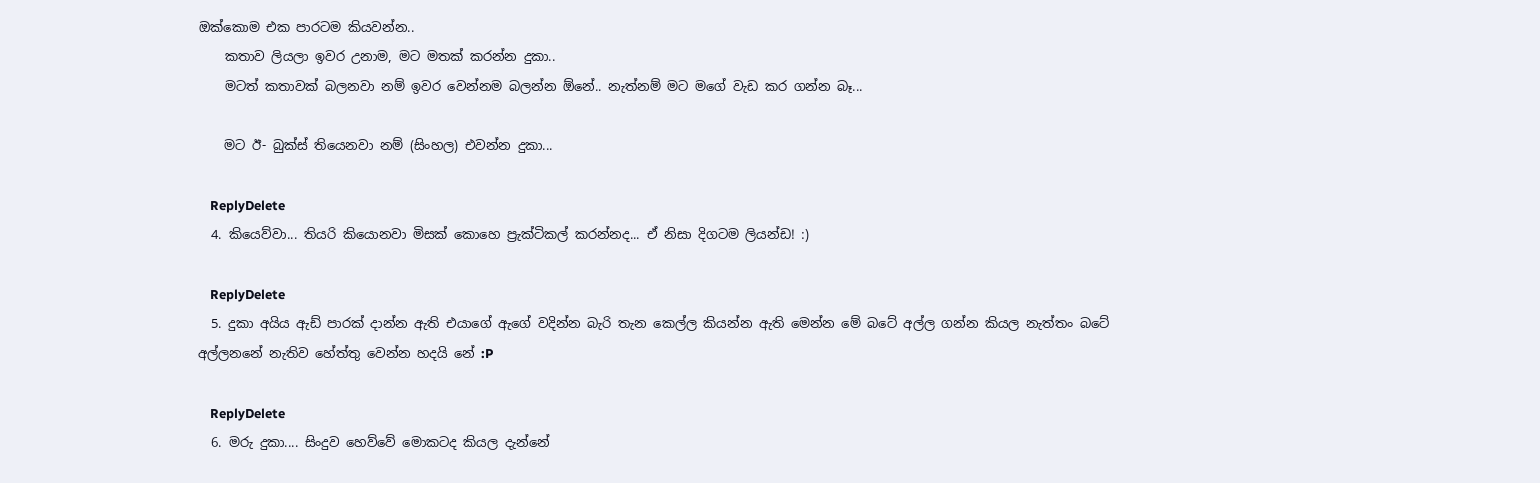ඔක්කොම එක පාරටම කියවන්න..
    කතාව ලියලා ඉවර උනාම, මට මතක් කරන්න දුකා..
    මටත් කතාවක් බලනවා නම් ඉවර වෙන්නම බලන්න ඕනේ.. නැත්නම් මට මගේ වැඩ කර ගන්න බෑ...

    මට ඊ- බුක්ස් තියෙනවා නම් (සිංහල) එවන්න දුකා...

    ReplyDelete
  4. කියෙව්වා... තියරි කියොනවා මිසක් කොහෙ ප්‍රැක්ටිකල් කරන්නද... ඒ නිසා දිගටම ලියන්ඩ! :)

    ReplyDelete
  5. දුකා අයිය ඇඩ් පාරක් දාන්න ඇති එයාගේ ඇගේ වදින්න බැරි තැන කෙල්ල කියන්න ඇති මෙන්න මේ බටේ අල්ල ගන්න කියල නැත්තං බටේ අල්ලනනේ නැතිව හේත්තු වෙන්න හදයි නේ :P

    ReplyDelete
  6. මරු දුකා.... සිංදුව හෙව්වේ මොකටද කියල දැන්නේ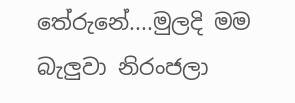තේරුනේ....මුලදි මම බැලුවා නිරංජලා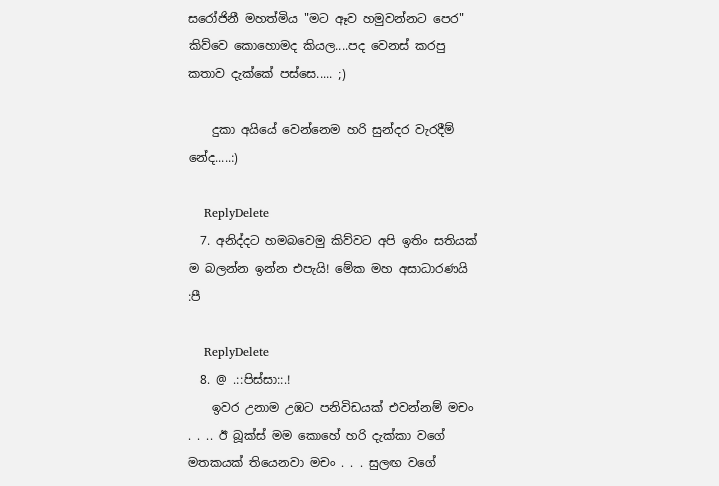සරෝජිනී මහත්මිය "මට ඈව හමුවන්නට පෙර" කිව්වෙ කොහොමද කියල....පද වෙනස් කරපු කතාව දැක්කේ පස්සෙ..... ;)

    දුකා අයියේ වෙන්නෙම හරි සුන්දර වැරදීම් නේද.....:)

    ReplyDelete
  7. අනිද්දට හමබවෙමු කිව්වට අපි ඉතිං සතියක් ම බලන්න ඉන්න ‍එපැයි! මේක මහ අසාධාරණයි :පී

    ReplyDelete
  8. @ .::පිස්සා::.!
    ඉවර උනාම උඹට පනිවිඩයක් එවන්නම් මචං . . .. ඊ බූක්ස් මම කොහේ හරි දැක්කා වගේ මතකයක් තියෙනවා මචං . . . සුලඟ වගේ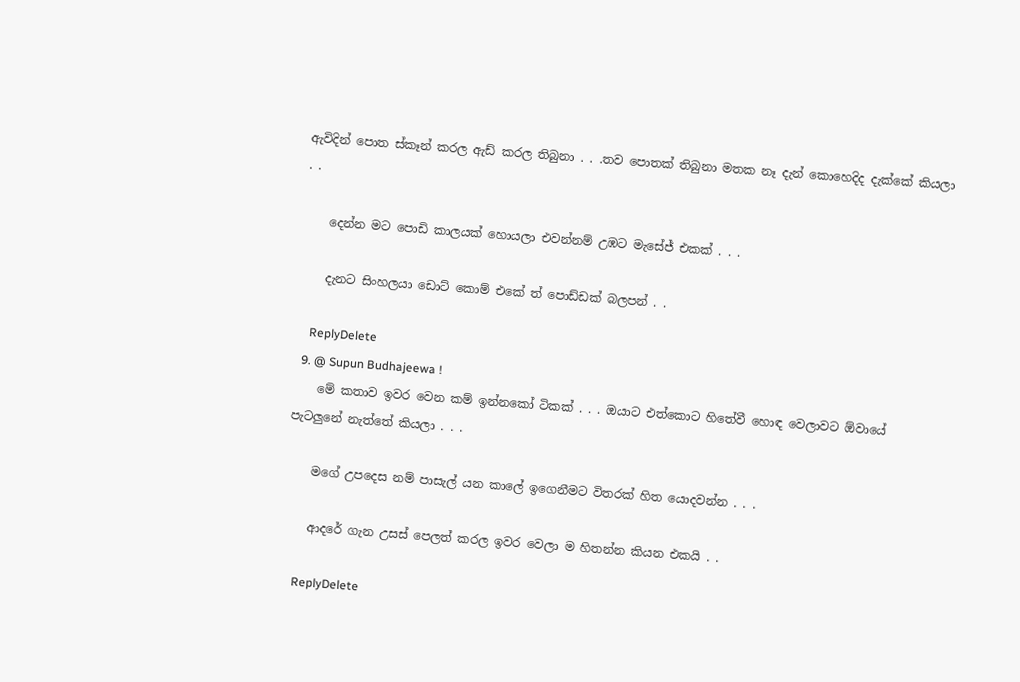ඇවිදින් පොත ස්කෑන් කරල ඇඩ් කරල තිබුනා . . .තව පොතක් තිබුනා මතක නෑ දැන් කොහෙදිද දැක්කේ කියලා . .

    දෙන්න මට පොඩි කාලයක් හොයලා එවන්නම් උඹට මැසේජ් එකක් . . .

    දැනට සිංහලයා ඩොට් කොම් එකේ ත් පොඩ්ඩක් බලපන් . .

    ReplyDelete
  9. @ Supun Budhajeewa !
    මේ කතාව ඉවර වෙන කම් ඉන්නකෝ ටිකක් . . . ඔයාට එත්කොට හිතේවී හොඳ වෙලාවට ඕවායේ පැටලුනේ නැත්තේ කියලා . . .

    මගේ උපදෙස නම් පාසැල් යන කාලේ ඉගෙනීමට විතරක් හිත යොදවන්න . . .

    ආදරේ ගැන උසස් පෙලත් කරල ඉවර වෙලා ම හිතන්න කියන එකයි . .

    ReplyDelete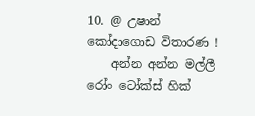10. @ උෂාන් කෝදාගොඩ විතාරණ !
    අන්න අන්න මල්ලී රෝං ටෝක්ස් හික්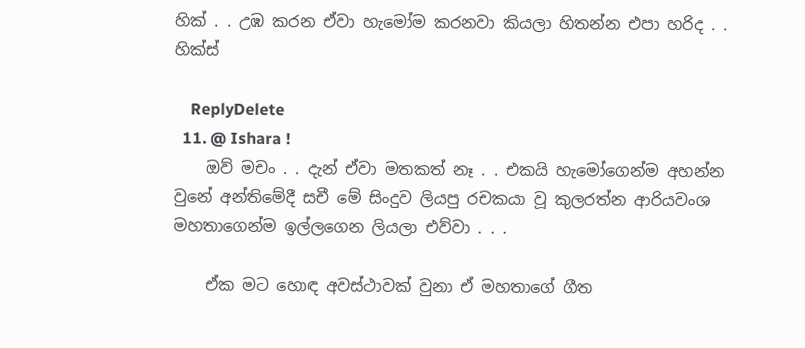හික් . . උඹ කරන ඒවා හැමෝම කරනවා කියලා හිතන්න එපා හරිද . . හික්ස්

    ReplyDelete
  11. @ Ishara !
    ඔව් මචං . . දැන් ඒවා මතකත් නෑ . . එකයි හැමෝගෙන්ම අහන්න වුනේ අන්තිමේදී සචී මේ සිංදුව ලියපු රචකයා වූ කුලරත්න ආරියවංශ මහතාගෙන්ම ඉල්ලගෙන ලියලා එව්වා . . .

    ඒක මට හොඳ අවස්ථාවක් වුනා ඒ මහතාගේ ගීත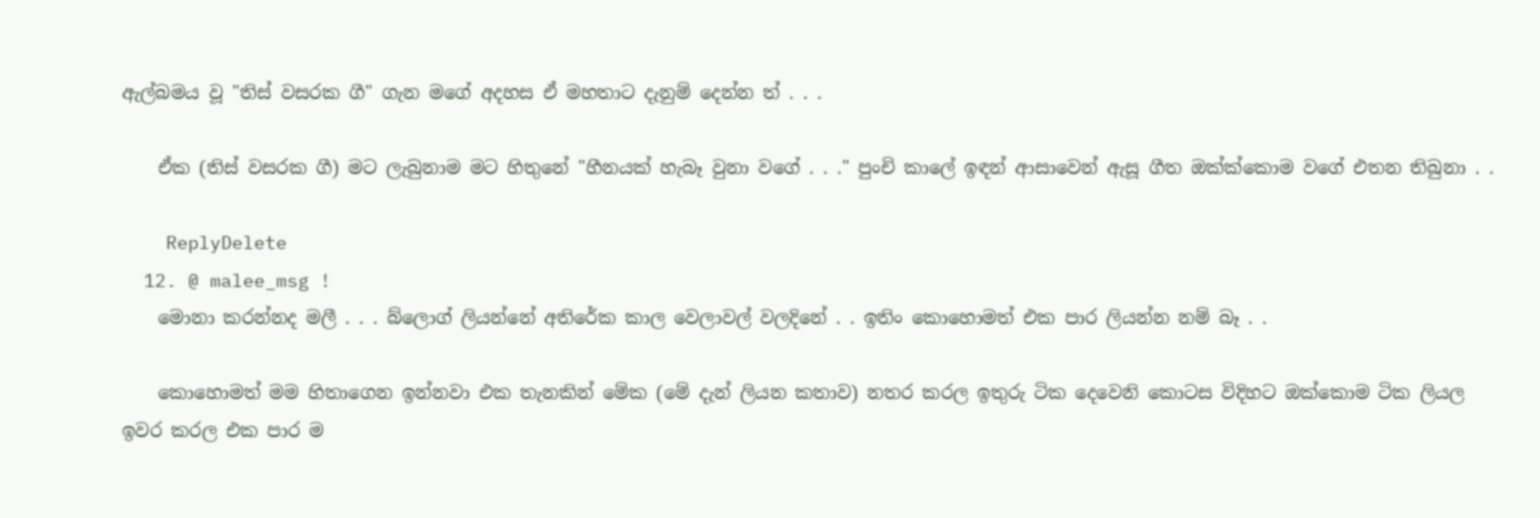ඇල්බමය වූ "තිස් වසරක ගී" ගැන මගේ අදහස ඒ මහතාට දැනුම් දෙන්න ත් . . .

    ඒක (තිස් වසරක ගී) මට ලැබුනාම මට හිතුනේ "හීනයක් හැබෑ වුනා වගේ . . ." පුංචි කාලේ ඉඳන් ආසාවෙන් ඇසූ ගීත ඔක්ක්කොම වගේ එතන තිබුනා . .

    ReplyDelete
  12. @ malee_msg !
    මොනා කරන්නද මලී . . . බ්ලොග් ලියන්නේ අතිරේක කාල වෙලාවල් වලදිනේ . . ඉතිං කොහොමත් එක පාර ලියන්න නම් බෑ . .

    කොහොමත් මම හිතාගෙන ඉන්නවා එක තැනකින් මේක (මේ දැන් ලියන කතාව) නතර කරල ඉතුරු ටික දෙවෙනි කොටස විදිහට ඔක්කොම ටික ලියල ඉවර කරල එක පාර ම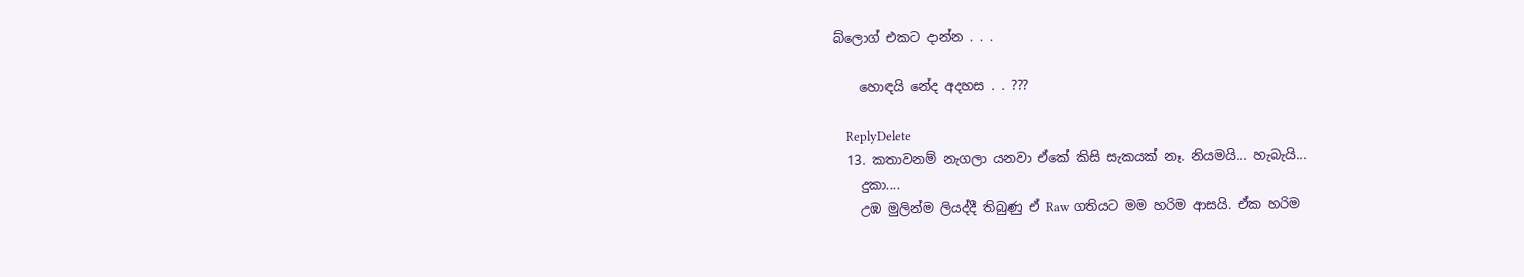බ්ලොග් එකට දාන්න . . .

    හොඳයි නේද අදහස . . ???

    ReplyDelete
  13. කතාවනම් නැගලා යනවා ඒකේ කිසි සැකයක් නෑ. නියමයි... හැබැයි...
    දුකා....
    උඹ මුලින්ම ලියද්දී තිබුණු ඒ Raw ගතියට මම හරිම ආසයි. ඒක හරිම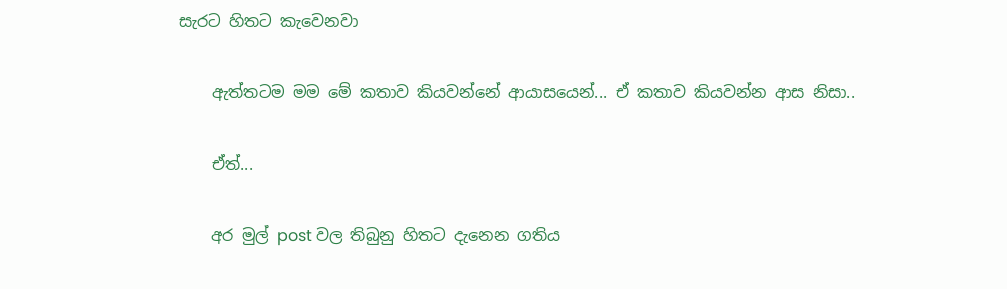සැරට හිතට කැවෙනවා

    ඇත්තටම මම මේ කතාව කියවන්නේ ආයාසයෙන්... ඒ කතාව කියවන්න ආස නිසා..

    ඒත්...

    අර මුල් post වල තිබුනු හිතට දැනෙන ගතිය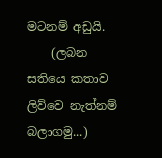මටනම් අඩුයි.
    (ලබන සතියෙ කතාව ලිව්වෙ නැත්නම් බලාගමු...)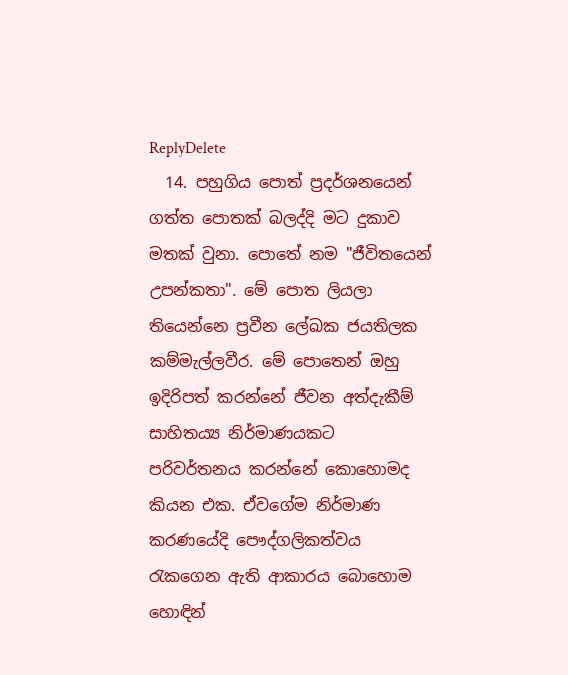ReplyDelete
  14. පහුගිය පොත් ප්‍රදර්ශනයෙන් ගත්ත පොතක් බලද්දි මට දුකාව මතක් වුනා. පොතේ නම "ජීවිතයෙන් උපන්කතා". මේ පොත ලියලා තියෙන්නෙ ප්‍රවීන ලේඛක ජයතිලක කම්මැල්ලවීර. මේ පොතෙන් ඔහු ඉදිරිපත් කරන්නේ ජීවන අත්දැකීම් සාහිතය්‍ය නිර්මාණයකට පරිවර්තනය කරන්නේ කොහොමද කියන එක. ඒවගේම නිර්මාණ කරණයේදි පෞද්ගලිකත්වය රැකගෙන ඇති ආකාරය බොහොම හොඳින්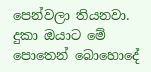පෙන්වලා තියනවා. දුකා ඔයාට මේ පොතෙන් බොහොදේ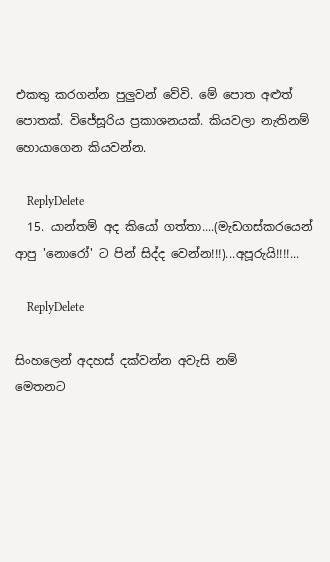එකතු කරගන්න පුලුවන් වේවි. මේ පොත අළුත් පොතක්. විජේසූරිය ප්‍රකාශනයක්. කියවලා නැතිනම් හොයාගෙන කියවන්න.

    ReplyDelete
  15. යාන්තම් අද කියෝ ගත්තා....(මැඩගස්කරයෙන් ආපු 'නොරෝ' ට පින් සිද්ද වෙන්න!!!)...අපූරුයි!!!!...

    ReplyDelete

සිංහලෙන් අදහස් දක්වන්න අවැසි නම්
මෙතනට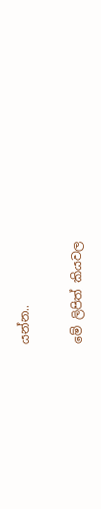යන්න..

මේ ලිපිත් කියවල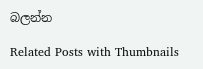බලන්න

Related Posts with Thumbnails